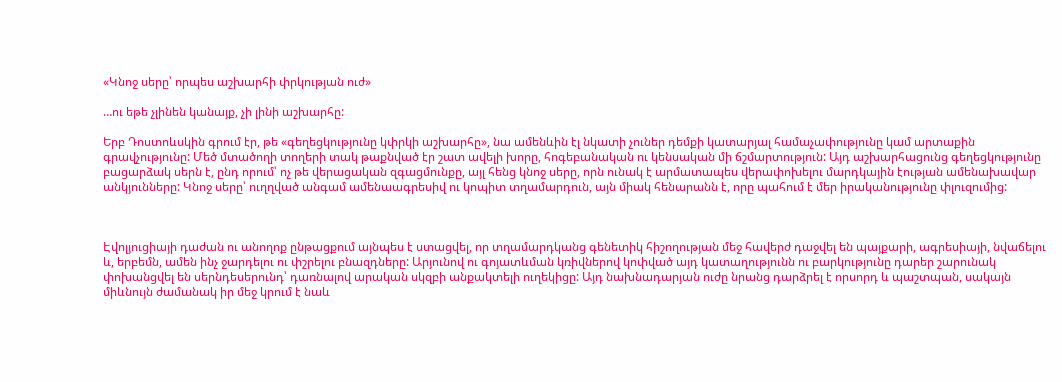«Կնոջ սերը՝ որպես աշխարհի փրկության ուժ»

…ու եթե չլինեն կանայք, չի լինի աշխարհը:

Երբ Դոստոևսկին գրում էր, թե «գեղեցկությունը կփրկի աշխարհը», նա ամենևին էլ նկատի չուներ դեմքի կատարյալ համաչափությունը կամ արտաքին գրավչությունը: Մեծ մտածողի տողերի տակ թաքնված էր շատ ավելի խորը, հոգեբանական ու կենսական մի ճշմարտություն: Այդ աշխարհացունց գեղեցկությունը բացարձակ սերն է, ընդ որում՝ ոչ թե վերացական զգացմունքը, այլ հենց կնոջ սերը, որն ունակ է արմատապես վերափոխելու մարդկային էության ամենախավար անկյունները: Կնոջ սերը՝ ուղղված անգամ ամենաագրեսիվ ու կոպիտ տղամարդուն, այն միակ հենարանն է, որը պահում է մեր իրականությունը փլուզումից:



Էվոլյուցիայի դաժան ու անողոք ընթացքում այնպես է ստացվել, որ տղամարդկանց գենետիկ հիշողության մեջ հավերժ դաջվել են պայքարի, ագրեսիայի, նվաճելու և, երբեմն, ամեն ինչ ջարդելու ու փշրելու բնազդները: Արյունով ու գոյատևման կռիվներով կոփված այդ կատաղությունն ու բարկությունը դարեր շարունակ փոխանցվել են սերնդեսերունդ՝ դառնալով արական սկզբի անքակտելի ուղեկիցը: Այդ նախնադարյան ուժը նրանց դարձրել է որսորդ և պաշտպան, սակայն միևնույն ժամանակ իր մեջ կրում է նաև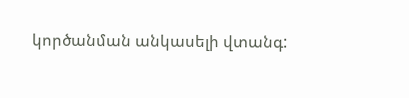կործանման անկասելի վտանգ: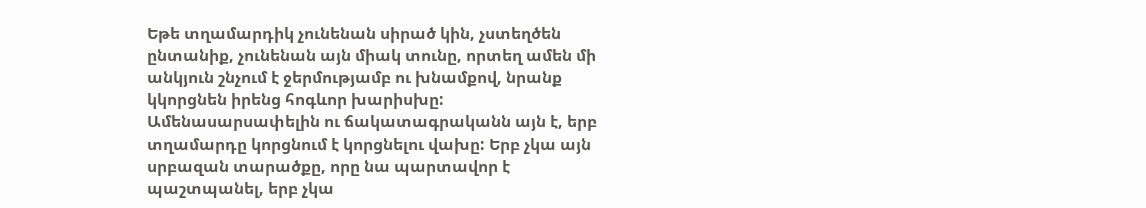Եթե տղամարդիկ չունենան սիրած կին, չստեղծեն ընտանիք, չունենան այն միակ տունը, որտեղ ամեն մի անկյուն շնչում է ջերմությամբ ու խնամքով, նրանք կկորցնեն իրենց հոգևոր խարիսխը: Ամենասարսափելին ու ճակատագրականն այն է, երբ տղամարդը կորցնում է կորցնելու վախը: Երբ չկա այն սրբազան տարածքը, որը նա պարտավոր է պաշտպանել, երբ չկա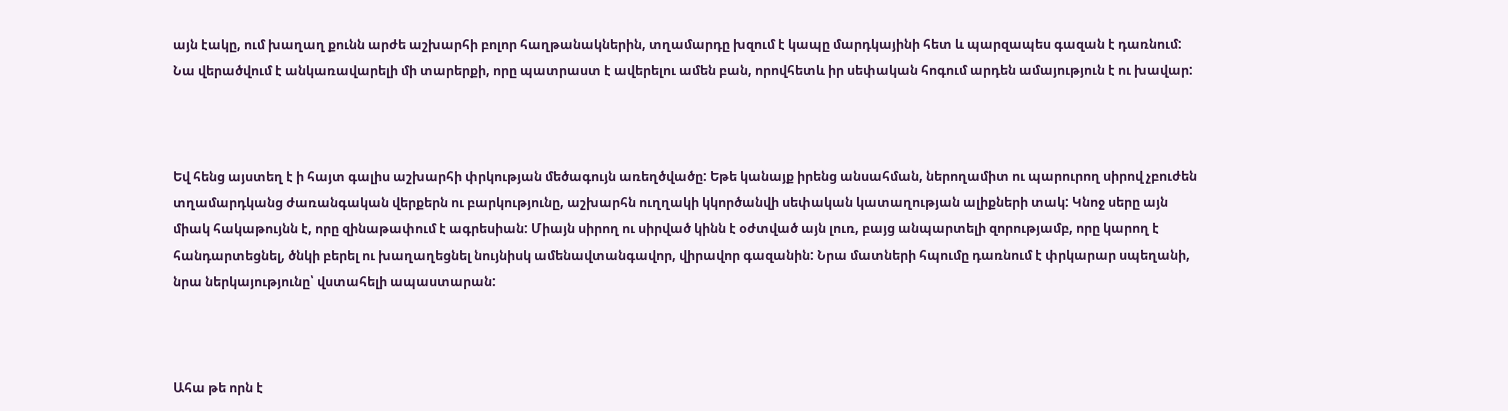այն էակը, ում խաղաղ քունն արժե աշխարհի բոլոր հաղթանակներին, տղամարդը խզում է կապը մարդկայինի հետ և պարզապես գազան է դառնում: Նա վերածվում է անկառավարելի մի տարերքի, որը պատրաստ է ավերելու ամեն բան, որովհետև իր սեփական հոգում արդեն ամայություն է ու խավար:



Եվ հենց այստեղ է ի հայտ գալիս աշխարհի փրկության մեծագույն առեղծվածը: Եթե կանայք իրենց անսահման, ներողամիտ ու պարուրող սիրով չբուժեն տղամարդկանց ժառանգական վերքերն ու բարկությունը, աշխարհն ուղղակի կկործանվի սեփական կատաղության ալիքների տակ: Կնոջ սերը այն միակ հակաթույնն է, որը զինաթափում է ագրեսիան: Միայն սիրող ու սիրված կինն է օժտված այն լուռ, բայց անպարտելի զորությամբ, որը կարող է հանդարտեցնել, ծնկի բերել ու խաղաղեցնել նույնիսկ ամենավտանգավոր, վիրավոր գազանին: Նրա մատների հպումը դառնում է փրկարար սպեղանի, նրա ներկայությունը՝ վստահելի ապաստարան:



Ահա թե որն է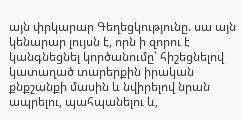այն փրկարար Գեղեցկությունը. սա այն կենարար լույսն է, որն ի զորու է կանգնեցնել կործանումը՝ հիշեցնելով կատաղած տարերքին իրական քնքշանքի մասին և նվիրելով նրան ապրելու, պահպանելու և,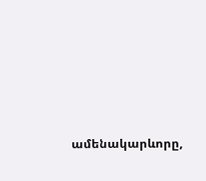ամենակարևորը,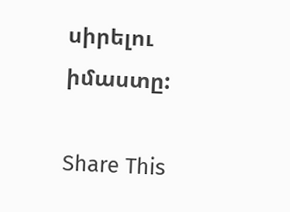սիրելու իմաստը:

Share This